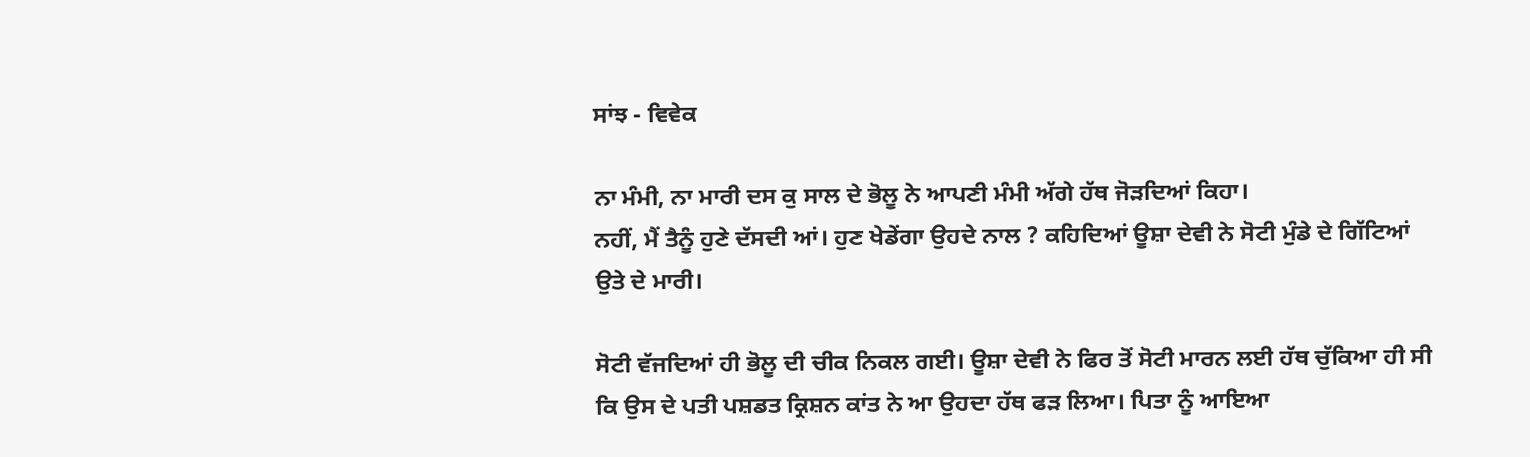ਸਾਂਝ - ਵਿਵੇਕ

ਨਾ ਮੰਮੀ, ਨਾ ਮਾਰੀ ਦਸ ਕੁ ਸਾਲ ਦੇ ਭੋਲੂ ਨੇ ਆਪਣੀ ਮੰਮੀ ਅੱਗੇ ਹੱਥ ਜੋੜਦਿਆਂ ਕਿਹਾ।
ਨਹੀਂ, ਮੈਂ ਤੈਨੂੰ ਹੁਣੇ ਦੱਸਦੀ ਆਂ। ਹੁਣ ਖੇਡੇਂਗਾ ਉਹਦੇ ਨਾਲ ? ਕਹਿਦਿਆਂ ਊਸ਼ਾ ਦੇਵੀ ਨੇ ਸੋਟੀ ਮੁੰਡੇ ਦੇ ਗਿੱਟਿਆਂ ਉਤੇ ਦੇ ਮਾਰੀ।

ਸੋਟੀ ਵੱਜਦਿਆਂ ਹੀ ਭੋਲੂ ਦੀ ਚੀਕ ਨਿਕਲ ਗਈ। ਊਸ਼ਾ ਦੇਵੀ ਨੇ ਫਿਰ ਤੋਂ ਸੋਟੀ ਮਾਰਨ ਲਈ ਹੱਥ ਚੁੱਕਿਆ ਹੀ ਸੀ ਕਿ ਉਸ ਦੇ ਪਤੀ ਪਸ਼ਡਤ ਕ੍ਰਿਸ਼ਨ ਕਾਂਤ ਨੇ ਆ ਉਹਦਾ ਹੱਥ ਫੜ ਲਿਆ। ਪਿਤਾ ਨੂੰ ਆਇਆ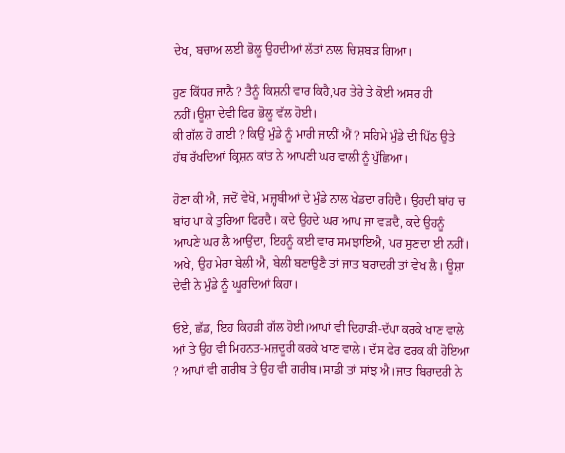ਦੇਖ, ਬਚਾਅ ਲਈ ਭੋਲੂ ਉਹਦੀਆਂ ਲੱਤਾਂ ਨਾਲ ਚਿਸ਼ਬੜ ਗਿਆ।

ਹੁਣ ਕਿੱਧਰ ਜਾਨੈ ? ਤੈਨੂੰ ਕਿਸ਼ਨੀ ਵਾਰ ਕਿਹੈ,ਪਰ ਤੇਰੇ ਤੇ ਕੋਈ ਅਸਰ ਹੀ ਨਹੀਂ।ਊਸ਼ਾ ਦੇਵੀ ਫਿਰ ਭੋਲੂ ਵੱਲ ਹੋਈ।
ਕੀ ਗੱਲ ਹੋ ਗਈ ? ਕਿਉਂ ਮੁੰਡੇ ਨੂੰ ਮਾਰੀ ਜਾਨੀਂ ਐਂ ? ਸਹਿਮੇ ਮੁੰਡੇ ਦੀ ਪਿੱਠ ਉਤੇ ਹੱਥ ਰੱਖਦਿਆਂ ਕ੍ਰਿਸ਼ਨ ਕਾਂਤ ਨੇ ਆਪਣੀ ਘਰ ਵਾਲੀ ਨੂੰ ਪੁੱਛਿਆ।

ਹੋਣਾ ਕੀ ਐ, ਜਦੋਂ ਵੇਖੋ, ਮਜ਼੍ਹਬੀਆਂ ਦੇ ਮੁੰਡੇ ਨਾਲ ਖੇਡਦਾ ਰਹਿਦੈ। ਉਹਦੀ ਬਾਂਹ ਚ ਬਾਂਹ ਪਾ ਕੇ ਤੁਰਿਆ ਫਿਰਦੈ। ਕਦੇ ਉਹਦੇ ਘਰ ਆਪ ਜਾ ਵੜਦੈ, ਕਦੇ ਉਹਨੂੰ ਆਪਣੇ ਘਰ ਲੈ ਆਉਂਦਾ, ਇਹਨੂੰ ਕਈ ਵਾਰ ਸਮਝਾਇਐ, ਪਰ ਸੁਣਦਾ ਈ ਨਹੀਂ। ਅਖੇ, ਉਹ ਮੇਰਾ ਬੇਲੀ ਐ, ਬੇਲੀ ਬਣਾਉਣੈ ਤਾਂ ਜਾਤ ਬਰਾਦਰੀ ਤਾਂ ਵੇਖ ਲੈ। ਊਸ਼ਾ ਦੇਵੀ ਨੇ ਮੁੰਡੇ ਨੂੰ ਘੂਰਦਿਆਂ ਕਿਹਾ।

ਓਏ, ਛੱਡ, ਇਹ ਕਿਹੜੀ ਗੱਲ ਹੋਈ।ਆਪਾਂ ਵੀ ਦਿਹਾੜੀ-ਦੱਪਾ ਕਰਕੇ ਖਾਣ ਵਾਲੇ ਆਂ ਤੇ ਉਹ ਵੀ ਮਿਹਨਤ-ਮਜ਼ਦੂਰੀ ਕਰਕੇ ਖਾਣ ਵਾਲੇ। ਦੱਸ ਫੇਰ ਫਰਕ ਕੀ ਹੋਇਆ ? ਆਪਾਂ ਵੀ ਗਰੀਬ ਤੇ ਉਹ ਵੀ ਗਰੀਬ।ਸਾਡੀ ਤਾਂ ਸਾਂਝ ਐ।ਜਾਤ ਬਿਰਾਦਰੀ ਨੇ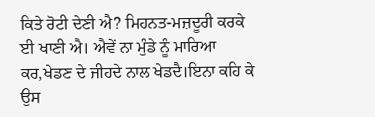ਕਿਤੇ ਰੋਟੀ ਦੇਣੀ ਐ? ਮਿਹਨਤ-ਮਜ਼ਦੂਰੀ ਕਰਕੇ ਈ ਖਾਣੀ ਐ। ਐਵੇਂ ਨਾ ਮੁੰਡੇ ਨੂੰ ਮਾਰਿਆ ਕਰ,ਖੇਡਣ ਦੇ ਜੀਹਦੇ ਨਾਲ ਖੇਡਦੈ।ਇਨਾ ਕਹਿ ਕੇ ਉਸ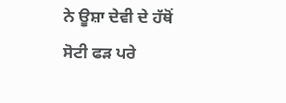ਨੇ ਊਸ਼ਾ ਦੇਵੀ ਦੇ ਹੱਥੋਂ ਸੋਟੀ ਫੜ ਪਰੇ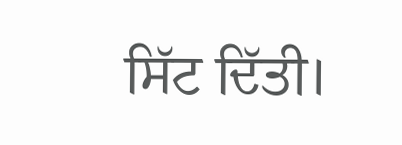ਸਿੱਟ ਦਿੱਤੀ।